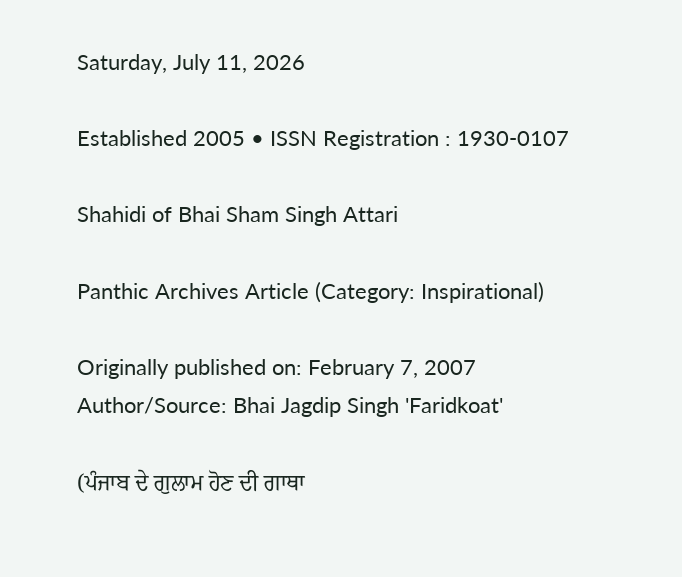Saturday, July 11, 2026

Established 2005 • ISSN Registration : 1930-0107

Shahidi of Bhai Sham Singh Attari

Panthic Archives Article (Category: Inspirational)

Originally published on: February 7, 2007
Author/Source: Bhai Jagdip Singh 'Faridkoat'

(ਪੰਜਾਬ ਦੇ ਗੁਲਾਮ ਹੋਣ ਦੀ ਗਾਥਾ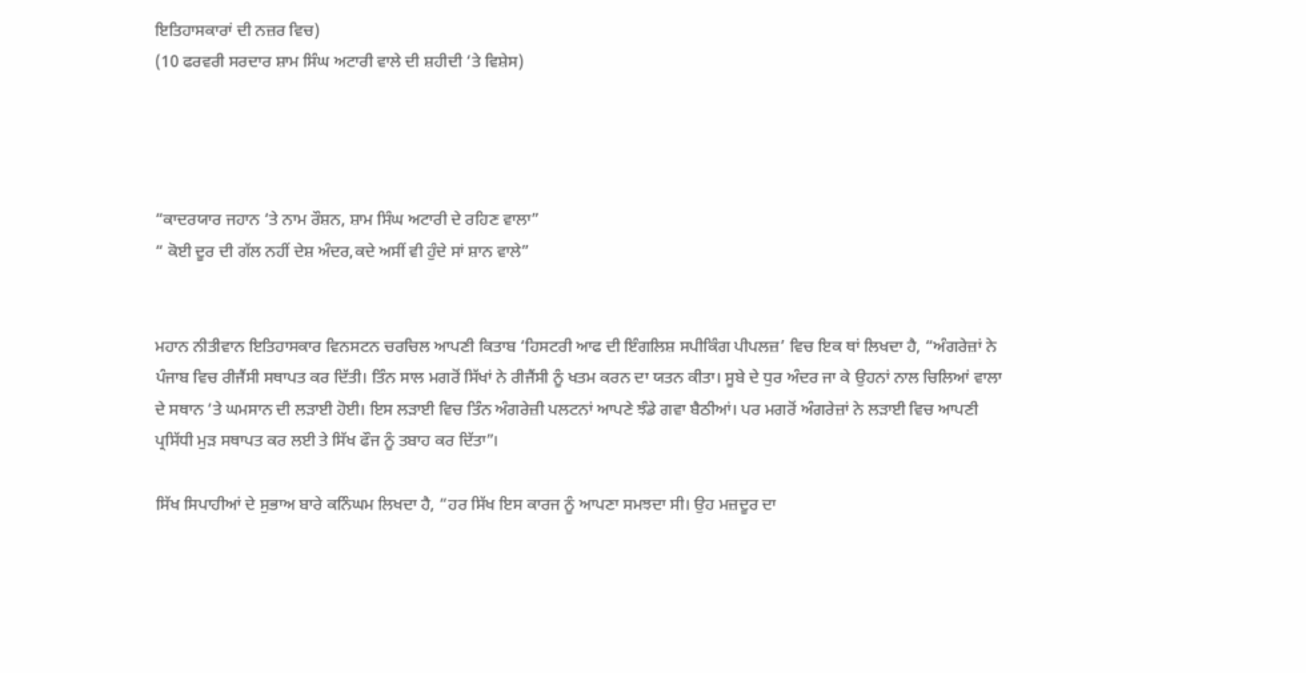ਇਤਿਹਾਸਕਾਰਾਂ ਦੀ ਨਜ਼ਰ ਵਿਚ)
(10 ਫਰਵਰੀ ਸਰਦਾਰ ਸ਼ਾਮ ਸਿੰਘ ਅਟਾਰੀ ਵਾਲੇ ਦੀ ਸ਼ਹੀਦੀ ‘ਤੇ ਵਿਸ਼ੇਸ)




“ਕਾਦਰਯਾਰ ਜਹਾਨ ‘ਤੇ ਨਾਮ ਰੌਸ਼ਨ, ਸ਼ਾਮ ਸਿੰਘ ਅਟਾਰੀ ਦੇ ਰਹਿਣ ਵਾਲਾ”
“ ਕੋਈ ਦੂਰ ਦੀ ਗੱਲ ਨਹੀਂ ਦੇਸ਼ ਅੰਦਰ,ਕਦੇ ਅਸੀਂ ਵੀ ਹੁੰਦੇ ਸਾਂ ਸ਼ਾਨ ਵਾਲੇ”


ਮਹਾਨ ਨੀਤੀਵਾਨ ਇਤਿਹਾਸਕਾਰ ਵਿਨਸਟਨ ਚਰਚਿਲ ਆਪਣੀ ਕਿਤਾਬ ‘ਹਿਸਟਰੀ ਆਫ ਦੀ ਇੰਗਲਿਸ਼ ਸਪੀਕਿੰਗ ਪੀਪਲਜ਼’ ਵਿਚ ਇਕ ਥਾਂ ਲਿਖਦਾ ਹੈ, “ਅੰਗਰੇਜ਼ਾਂ ਨੇ ਪੰਜਾਬ ਵਿਚ ਰੀਜੈਂਸੀ ਸਥਾਪਤ ਕਰ ਦਿੱਤੀ। ਤਿੰਨ ਸਾਲ ਮਗਰੋਂ ਸਿੱਖਾਂ ਨੇ ਰੀਜੈਂਸੀ ਨੂੰ ਖਤਮ ਕਰਨ ਦਾ ਯਤਨ ਕੀਤਾ। ਸੂਬੇ ਦੇ ਧੁਰ ਅੰਦਰ ਜਾ ਕੇ ਉਹਨਾਂ ਨਾਲ ਚਿਲਿਆਂ ਵਾਲਾ ਦੇ ਸਥਾਨ ‘ਤੇ ਘਮਸਾਨ ਦੀ ਲੜਾਈ ਹੋਈ। ਇਸ ਲੜਾਈ ਵਿਚ ਤਿੰਨ ਅੰਗਰੇਜ਼ੀ ਪਲਟਨਾਂ ਆਪਣੇ ਝੰਡੇ ਗਵਾ ਬੈਠੀਆਂ। ਪਰ ਮਗਰੋਂ ਅੰਗਰੇਜ਼ਾਂ ਨੇ ਲੜਾਈ ਵਿਚ ਆਪਣੀ ਪ੍ਰਸਿੱਧੀ ਮੁੜ ਸਥਾਪਤ ਕਰ ਲਈ ਤੇ ਸਿੱਖ ਫੌਜ ਨੂੰ ਤਬਾਹ ਕਰ ਦਿੱਤਾ”।

ਸਿੱਖ ਸਿਪਾਹੀਆਂ ਦੇ ਸੁਭਾਅ ਬਾਰੇ ਕਨਿੰਘਮ ਲਿਖਦਾ ਹੈ, “ਹਰ ਸਿੱਖ ਇਸ ਕਾਰਜ ਨੂੰ ਆਪਣਾ ਸਮਝਦਾ ਸੀ। ਉਹ ਮਜ਼ਦੂਰ ਦਾ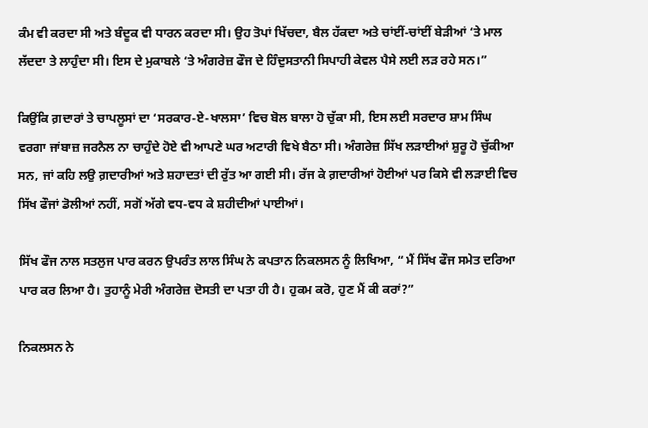ਕੰਮ ਵੀ ਕਰਦਾ ਸੀ ਅਤੇ ਬੰਦੂਕ ਵੀ ਧਾਰਨ ਕਰਦਾ ਸੀ। ਉਹ ਤੋਪਾਂ ਖਿੱਚਦਾ, ਬੈਲ ਹੱਕਦਾ ਅਤੇ ਚਾਂਈਂ-ਚਾਂਈਂ ਬੇੜੀਆਂ ‘ਤੇ ਮਾਲ ਲੱਦਦਾ ਤੇ ਲਾਹੁੰਦਾ ਸੀ। ਇਸ ਦੇ ਮੁਕਾਬਲੇ ‘ਤੇ ਅੰਗਰੇਜ਼ ਫੌਜ ਦੇ ਹਿੰਦੁਸਤਾਨੀ ਸਿਪਾਹੀ ਕੇਵਲ ਪੈਸੇ ਲਈ ਲੜ ਰਹੇ ਸਨ।”

ਕਿਉਂਕਿ ਗ਼ਦਾਰਾਂ ਤੇ ਚਾਪਲੂਸਾਂ ਦਾ ‘ਸਰਕਾਰ-ਏ-ਖਾਲਸਾ’ ਵਿਚ ਬੋਲ ਬਾਲਾ ਹੋ ਚੁੱਕਾ ਸੀ, ਇਸ ਲਈ ਸਰਦਾਰ ਸ਼ਾਮ ਸਿੰਘ ਵਰਗਾ ਜਾਂਬਾਜ਼ ਜਰਨੈਲ ਨਾ ਚਾਹੁੰਦੇ ਹੋਏ ਵੀ ਆਪਣੇ ਘਰ ਅਟਾਰੀ ਵਿਖੇ ਬੈਠਾ ਸੀ। ਅੰਗਰੇਜ਼ ਸਿੱਖ ਲੜਾਈਆਂ ਸ਼ੁਰੂ ਹੋ ਚੁੱਕੀਆ ਸਨ, ਜਾਂ ਕਹਿ ਲਉ ਗ਼ਦਾਰੀਆਂ ਅਤੇ ਸ਼ਹਾਦਤਾਂ ਦੀ ਰੁੱਤ ਆ ਗਈ ਸੀ। ਰੱਜ ਕੇ ਗ਼ਦਾਰੀਆਂ ਹੋਈਆਂ ਪਰ ਕਿਸੇ ਵੀ ਲੜਾਈ ਵਿਚ ਸਿੱਖ ਫੌਜਾਂ ਡੋਲੀਆਂ ਨਹੀਂ, ਸਗੋਂ ਅੱਗੇ ਵਧ-ਵਧ ਕੇ ਸ਼ਹੀਦੀਆਂ ਪਾਈਆਂ।

ਸਿੱਖ ਫੌਜ ਨਾਲ ਸਤਲੁਜ ਪਾਰ ਕਰਨ ਉਪਰੰਤ ਲਾਲ ਸਿੰਘ ਨੇ ਕਪਤਾਨ ਨਿਕਲਸਨ ਨੂੰ ਲਿਖਿਆ, “ ਮੈਂ ਸਿੱਖ ਫੌਜ ਸਮੇਤ ਦਰਿਆ ਪਾਰ ਕਰ ਲਿਆ ਹੈ। ਤੁਹਾਨੂੰ ਮੇਰੀ ਅੰਗਰੇਜ਼ ਦੋਸਤੀ ਦਾ ਪਤਾ ਹੀ ਹੈ। ਹੁਕਮ ਕਰੋ, ਹੁਣ ਮੈਂ ਕੀ ਕਰਾਂ?”

ਨਿਕਲਸਨ ਨੇ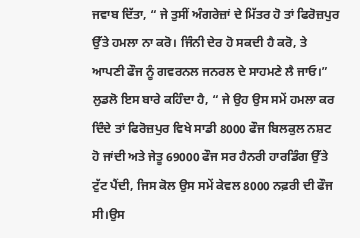ਜਵਾਬ ਦਿੱਤਾ, “ ਜੇ ਤੁਸੀਂ ਅੰਗਰੇਜ਼ਾਂ ਦੇ ਮਿੱਤਰ ਹੋ ਤਾਂ ਫਿਰੋਜ਼ਪੁਰ ਉੱਤੇ ਹਮਲਾ ਨਾ ਕਰੋ। ਜਿੰਨੀ ਦੇਰ ਹੋ ਸਕਦੀ ਹੈ ਕਰੋ, ਤੇ ਆਪਣੀ ਫੌਜ ਨੂੰ ਗਵਰਨਲ ਜਨਰਲ ਦੇ ਸਾਹਮਣੇ ਲੈ ਜਾਓ।”
ਲੁਡਲੋ ਇਸ ਬਾਰੇ ਕਹਿੰਦਾ ਹੈ, “ ਜੇ ਉਹ ਉਸ ਸਮੇਂ ਹਮਲਾ ਕਰ ਦਿੰਦੇ ਤਾਂ ਫਿਰੋਜ਼ਪੁਰ ਵਿਖੇ ਸਾਡੀ 8000 ਫੌਜ ਬਿਲਕੁਲ ਨਸ਼ਟ ਹੋ ਜਾਂਦੀ ਅਤੇ ਜੇਤੂ 69000 ਫੌਜ ਸਰ ਹੈਨਰੀ ਹਾਰਡਿੰਗ ਉੱਤੇ ਟੁੱਟ ਪੈਂਦੀ, ਜਿਸ ਕੋਲ ਉਸ ਸਮੇਂ ਕੇਵਲ 8000 ਨਫ਼ਰੀ ਦੀ ਫੌਜ ਸੀ।ਉਸ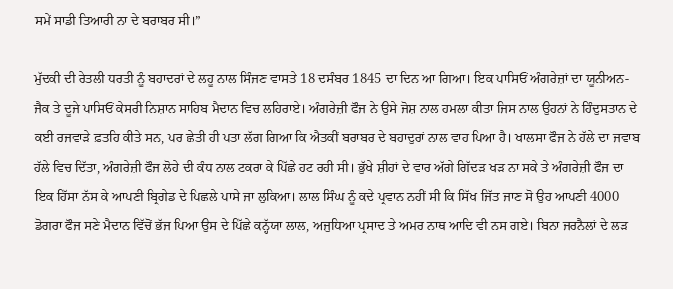ਸਮੇਂ ਸਾਡੀ ਤਿਆਰੀ ਨਾ ਦੇ ਬਰਾਬਰ ਸੀ।”

ਮੁੱਦਕੀ ਦੀ ਰੇਤਲੀ ਧਰਤੀ ਨੂੰ ਬਹਾਦਰਾਂ ਦੇ ਲਹੂ ਨਾਲ ਸਿੰਜਣ ਵਾਸਤੇ 18 ਦਸੰਬਰ 1845 ਦਾ ਦਿਨ ਆ ਗਿਆ। ਇਕ ਪਾਸਿਓਂ ਅੰਗਰੇਜ਼ਾਂ ਦਾ ਯੂਨੀਅਨ-ਜੈਕ ਤੇ ਦੂਜੇ ਪਾਸਿਓਂ ਕੇਸਰੀ ਨਿਸ਼ਾਨ ਸਾਹਿਬ ਮੈਦਾਨ ਵਿਚ ਲਹਿਰਾਏ। ਅੰਗਰੇਜ਼ੀ ਫੌਜ ਨੇ ਉਸੇ ਜੋਸ਼ ਨਾਲ ਹਮਲਾ ਕੀਤਾ ਜਿਸ ਨਾਲ ਉਹਨਾਂ ਨੇ ਹਿੰਦੁਸਤਾਨ ਦੇ ਕਈ ਰਜਵਾੜੇ ਫ਼ਤਹਿ ਕੀਤੇ ਸਨ, ਪਰ ਛੇਤੀ ਹੀ ਪਤਾ ਲੱਗ ਗਿਆ ਕਿ ਐਤਕੀਂ ਬਰਾਬਰ ਦੇ ਬਹਾਦੁਰਾਂ ਨਾਲ ਵਾਹ ਪਿਆ ਹੈ। ਖਾਲਸਾ ਫੌਜ ਨੇ ਹੱਲੇ ਦਾ ਜਵਾਬ ਹੱਲੇ ਵਿਚ ਦਿੱਤਾ, ਅੰਗਰੇਜ਼ੀ ਫੌਜ ਲੋਹੇ ਦੀ ਕੰਧ ਨਾਲ ਟਕਰਾ ਕੇ ਪਿੱਛੇ ਹਟ ਰਹੀ ਸੀ। ਭੁੱਖੇ ਸ਼ੀਹਾਂ ਦੇ ਵਾਰ ਅੱਗੇ ਗਿੱਦੜ ਖੜ ਨਾ ਸਕੇ ਤੇ ਅੰਗਰੇਜ਼ੀ ਫੌਜ ਦਾ ਇਕ ਹਿੱਸਾ ਨੱਸ ਕੇ ਆਪਣੀ ਬ੍ਰਿਗੇਡ ਦੇ ਪਿਛਲੇ ਪਾਸੇ ਜਾ ਲੁਕਿਆ। ਲਾਲ ਸਿੰਘ ਨੂੰ ਕਦੇ ਪ੍ਰਵਾਨ ਨਹੀਂ ਸੀ ਕਿ ਸਿੱਖ ਜਿੱਤ ਜਾਣ ਸੋ ਉਹ ਆਪਣੀ 4000 ਡੋਗਰਾ ਫੌਜ ਸਣੇ ਮੈਦਾਨ ਵਿੱਚੋਂ ਭੱਜ ਪਿਆ ਉਸ ਦੇ ਪਿੱਛੇ ਕਨ੍ਹੱਯਾ ਲਾਲ, ਅਜੁਧਿਆ ਪ੍ਰਸਾਦ ਤੇ ਅਮਰ ਨਾਥ ਆਦਿ ਵੀ ਨਸ ਗਏ। ਬਿਨਾ ਜਰਨੈਲਾਂ ਦੇ ਲੜ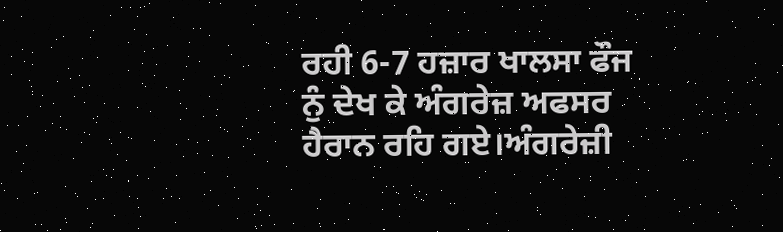ਰਹੀ 6-7 ਹਜ਼ਾਰ ਖਾਲਸਾ ਫੌਜ ਨੁੰ ਦੇਖ ਕੇ ਅੰਗਰੇਜ਼ ਅਫਸਰ ਹੈਰਾਨ ਰਹਿ ਗਏ।ਅੰਗਰੇਜ਼ੀ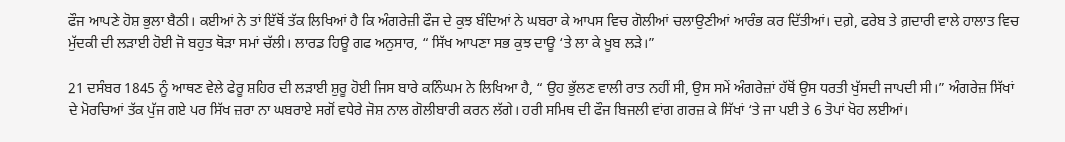ਫੌਜ ਆਪਣੇ ਹੋਸ਼ ਭੁਲਾ ਬੈਠੀ। ਕਈਆਂ ਨੇ ਤਾਂ ਇੱਥੋਂ ਤੱਕ ਲਿਖਿਆਂ ਹੈ ਕਿ ਅੰਗਰੇਜ਼ੀ ਫੌਜ ਦੇ ਕੁਝ ਬੰਦਿਆਂ ਨੇ ਘਬਰਾ ਕੇ ਆਪਸ ਵਿਚ ਗੋਲੀਆਂ ਚਲਾਉਣੀਆਂ ਆਰੰਭ ਕਰ ਦਿੱਤੀਆਂ। ਦਗ਼ੇ, ਫਰੇਬ ਤੇ ਗ਼ਦਾਰੀ ਵਾਲੇ ਹਾਲਾਤ ਵਿਚ ਮੁੱਦਕੀ ਦੀ ਲੜਾਈ ਹੋਈ ਜੋ ਬਹੁਤ ਥੋੜਾ ਸਮਾਂ ਚੱਲੀ। ਲਾਰਡ ਹਿਊ ਗਫ ਅਨੁਸਾਰ, “ ਸਿੱਖ ਆਪਣਾ ਸਭ ਕੁਝ ਦਾਊ ‘ਤੇ ਲਾ ਕੇ ਖੂਬ ਲੜੇ।”

21 ਦਸੰਬਰ 1845 ਨੂੰ ਆਥਣ ਵੇਲੇ ਫੇਰੂ ਸ਼ਹਿਰ ਦੀ ਲੜਾਈ ਸ਼ੁਰੂ ਹੋਈ ਜਿਸ ਬਾਰੇ ਕਨਿੰਘਮ ਨੇ ਲਿਖਿਆ ਹੈ, “ ਉਹ ਭੁੱਲਣ ਵਾਲੀ ਰਾਤ ਨਹੀਂ ਸੀ, ਉਸ ਸਮੇਂ ਅੰਗਰੇਜ਼ਾਂ ਹੱਥੋਂ ਉਸ ਧਰਤੀ ਖੁੱਸਦੀ ਜਾਪਦੀ ਸੀ।” ਅੰਗਰੇਜ਼ ਸਿੱਖਾਂ ਦੇ ਮੋਰਚਿਆਂ ਤੱਕ ਪੁੱਜ ਗਏ ਪਰ ਸਿੱਖ ਜ਼ਰਾ ਨਾ ਘਬਰਾਏ ਸਗੋਂ ਵਧੇਰੇ ਜੋਸ਼ ਨਾਲ ਗੋਲੀਬਾਰੀ ਕਰਨ ਲੱਗੇ। ਹਰੀ ਸਮਿਥ ਦੀ ਫੌਜ ਬਿਜਲੀ ਵਾਂਗ ਗਰਜ਼ ਕੇ ਸਿੱਖਾਂ ‘ਤੇ ਜਾ ਪਈ ਤੇ 6 ਤੋਪਾਂ ਖੋਹ ਲਈਆਂ।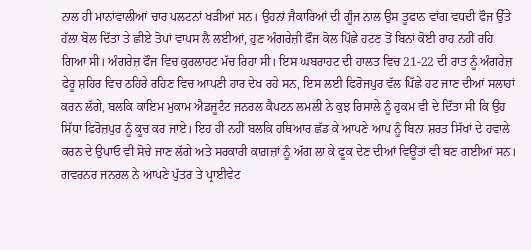ਨਾਲ ਹੀ ਮਾਨਾਂਵਾਲੀਆਂ ਚਾਰ ਪਲਟਨਾਂ ਖੜੀਆਂ ਸਨ। ਉਹਨਾਂ ਜੈਕਾਰਿਆਂ ਦੀ ਗੂੰਜ ਨਾਲ ਉਸ ਤੂਫਾਨ ਵਾਂਗ ਵਧਦੀ ਫੌਜ ਉੱਤੇ ਹੱਲਾ ਬੋਲ ਦਿੱਤਾ ਤੇ ਛੀਏ ਤੋਪਾਂ ਵਾਪਸ ਲੈ ਲਈਆਂ, ਹੁਣ ਅੰਗਰੇਜ਼ੀ ਫੌਜ ਕੋਲ ਪਿੱਛੇ ਹਟਣ ਤੋਂ ਬਿਨਾਂ ਕੋਈ ਰਾਹ ਨਹੀਂ ਰਹਿ ਗਿਆ ਸੀ। ਅੰਗਰੇਜ਼ ਫੌਜ ਵਿਚ ਕੁਰਲਾਹਟ ਮੱਚ ਰਿਹਾ ਸੀ। ਇਸ ਘਬਰਾਹਟ ਦੀ ਹਾਲਤ ਵਿਚ 21-22 ਦੀ ਰਾਤ ਨੂੰ ਅੰਗਰੇਜ਼ ਫੇਰੂ ਸ਼ਹਿਰ ਵਿਚ ਠਹਿਰੇ ਰਹਿਣ ਵਿਚ ਆਪਣੀ ਹਾਰ ਦੇਖ ਰਹੇ ਸਨ, ਇਸ ਲਈ ਫਿਰੋਜਪੁਰ ਵੱਲ ਪਿੱਛੇ ਹਟ ਜਾਣ ਦੀਆਂ ਸਲਾਹਾਂ ਕਰਨ ਲੱਗੇ, ਬਲਕਿ ਕਾਇਮ ਮੁਕਾਮ ਐਡਜੂਟੰਟ ਜਨਰਲ ਕੈਪਟਨ ਲਮਲੀ ਨੇ ਕੁਝ ਰਿਸਾਲੇ ਨੂੰ ਹੁਕਮ ਵੀ ਦੇ ਦਿੱਤਾ ਸੀ ਕਿ ਉਹ ਸਿੱਧਾ ਫਿਰੋਜ਼ਪੁਰ ਨੂੰ ਕੂਚ ਕਰ ਜਾਏ। ਇਹ ਹੀ ਨਹੀਂ ਬਲਕਿ ਹਥਿਆਰ ਛੱਡ ਕੇ ਆਪਣੇ ਆਪ ਨੂੰ ਬਿਨਾ ਸ਼ਰਤ ਸਿੱਖਾਂ ਦੇ ਹਵਾਲੇ ਕਰਨ ਦੇ ਉਪਾਓ ਵੀ ਸੋਚੇ ਜਾਣ ਲੱਗੇ ਅਤੇ ਸਰਕਾਰੀ ਕਾਗ਼ਜ਼ਾਂ ਨੂੰ ਅੱਗ ਲਾ ਕੇ ਫੂਕ ਦੇਣ ਦੀਆਂ ਵਿਊਂਤਾਂ ਵੀ ਬਣ ਗਈਆਂ ਸਨ। ਗਵਰਨਰ ਜਨਰਲ ਨੇ ਆਪਣੇ ਪੁੱਤਰ ਤੇ ਪ੍ਰਾਈਵੇਟ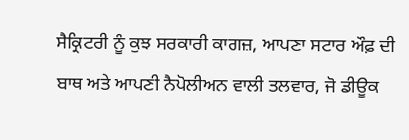ਸੈਕ੍ਰਿਟਰੀ ਨੂੰ ਕੁਝ ਸਰਕਾਰੀ ਕਾਗਜ਼, ਆਪਣਾ ਸਟਾਰ ਔਫ਼ ਦੀ ਬਾਥ ਅਤੇ ਆਪਣੀ ਨੈਪੋਲੀਅਨ ਵਾਲੀ ਤਲਵਾਰ, ਜੋ ਡੀਊਕ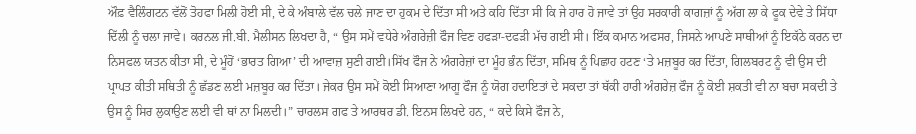ਔਫ਼ ਵੈਲਿੰਗਟਨ ਵੱਲੋਂ ਤੋਹਫਾ ਮਿਲੀ ਹੋਈ ਸੀ, ਦੇ ਕੇ ਅੰਬਾਲੇ ਵੱਲ ਚਲੇ ਜਾਣ ਦਾ ਹੁਕਮ ਦੇ ਦਿੱਤਾ ਸੀ ਅਤੇ ਕਹਿ ਦਿੱਤਾ ਸੀ ਕਿ ਜੇ ਹਾਰ ਹੋ ਜਾਵੇ ਤਾਂ ਉਹ ਸਰਕਾਰੀ ਕਾਗਜ਼ਾਂ ਨੂੰ ਅੱਗ ਲਾ ਕੇ ਫੂਕ ਦੇਵੇ ਤੇ ਸਿੱਧਾ ਦਿੱਲੀ ਨੂੰ ਚਲਾ ਜਾਵੇ। ਕਰਨਲ ਜੀ.ਬੀ. ਮੈਲੀਸਨ ਲਿਖਦਾ ਹੈ, “ ਉਸ ਸਮੇਂ ਵਧੇਰੇ ਅੰਗਰੇਜ਼ੀ ਫੌਜ ਵਿਣ ਹਫੜਾ-ਦਫੜੀ ਮੱਚ ਗਈ ਸੀ। ਇੱਕ ਕਮਾਨ ਅਫਸਰ, ਜਿਸਨੇ ਆਪਣੇ ਸਾਥੀਆਂ ਨੂੰ ਇਕੱਠੇ ਕਰਨ ਦਾ ਨਿਸਫਲ ਯਤਨ ਕੀਤਾ ਸੀ, ਦੇ ਮੂੰਹੋਂ ‘ਭਾਰਤ ਗਿਆ’ ਦੀ ਆਵਾਜ਼ ਸੁਣੀ ਗਈ।ਸਿੱਖ ਫੌਜ ਨੇ ਅੰਗਰੇਜ਼ਾਂ ਦਾ ਮੂੰਹ ਭੰਨ ਦਿੱਤਾ, ਸਮਿਥ ਨੂੰ ਪਿਛਾਹ ਹਟਣ ‘ਤੇ ਮਜ਼ਬੂਰ ਕਰ ਦਿੱਤਾ, ਗਿਲਬਰਟ ਨੂੰ ਵੀ ਉਸ ਦੀ ਪ੍ਰਾਪਤ ਕੀਤੀ ਸਥਿਤੀ ਨੂੰ ਛੱਡਣ ਲਈ ਮਜ਼ਬੂਰ ਕਰ ਦਿੱਤਾ। ਜੇਕਰ ਉਸ ਸਮੇਂ ਕੋਈ ਸਿਆਣਾ ਆਗੂ ਫੌਜ ਨੂੰ ਯੋਗ ਹਦਾਇਤਾਂ ਦੇ ਸਕਦਾ ਤਾਂ ਥੱਕੀ ਹਾਰੀ ਅੰਗਰੇਜ਼ ਫੌਜ ਨੂੰ ਕੋਈ ਸ਼ਕਤੀ ਵੀ ਨਾ ਬਚਾ ਸਕਦੀ ਤੇ ਉਸ ਨੂੰ ਸਿਰ ਲੁਕਾਉਣ ਲਈ ਵੀ ਥਾਂ ਨਾ ਮਿਲਦੀ।” ਚਾਰਲਸ ਗਫ ਤੇ ਆਰਥਰ ਡੀ. ਇਨਸ ਲਿਖਦੇ ਹਨ, “ ਕਦੇ ਕਿਸੇ ਫੌਜ ਨੇ,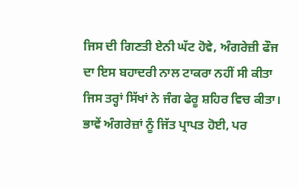ਜਿਸ ਦੀ ਗਿਣਤੀ ਏਨੀ ਘੱਟ ਹੋਵੇ, ਅੰਗਰੇਜ਼ੀ ਫੌਜ ਦਾ ਇਸ ਬਹਾਦਰੀ ਨਾਲ ਟਾਕਰਾ ਨਹੀਂ ਸੀ ਕੀਤਾ ਜਿਸ ਤਰ੍ਹਾਂ ਸਿੱਖਾਂ ਨੇ ਜੰਗ ਫੇਰੂ ਸ਼ਹਿਰ ਵਿਚ ਕੀਤਾ। ਭਾਵੇਂ ਅੰਗਰੇਜ਼ਾਂ ਨੂੰ ਜਿੱਤ ਪ੍ਰਾਪਤ ਹੋਈ, ਪਰ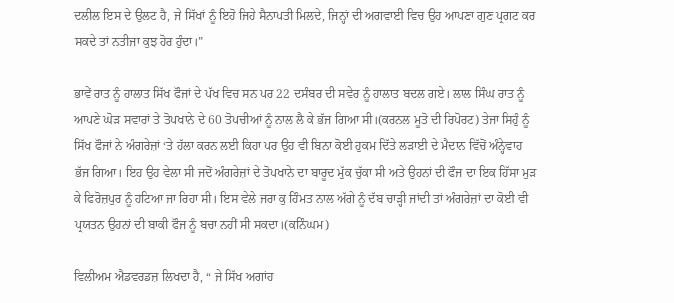ਦਲੀਲ ਇਸ ਦੇ ਉਲਟ ਹੈ, ਜੇ ਸਿੱਖਾਂ ਨੂੰ ਇਹੋ ਜਿਹੇ ਸੈਨਾਪਤੀ ਮਿਲਦੇ, ਜਿਨ੍ਹਾਂ ਦੀ ਅਗਵਾਈ ਵਿਚ ਉਹ ਆਪਣਾ ਗੁਣ ਪ੍ਰਗਟ ਕਰ ਸਕਦੇ ਤਾਂ ਨਤੀਜਾ ਕੁਝ ਹੋਰ ਹੁੰਦਾ।”

ਭਾਵੇਂ ਰਾਤ ਨੂੰ ਹਾਲਾਤ ਸਿੱਖ ਫੌਜਾਂ ਦੇ ਪੱਖ ਵਿਚ ਸਨ ਪਰ 22 ਦਸੰਬਰ ਦੀ ਸਵੇਰ ਨੂੰ ਹਾਲਾਤ ਬਦਲ ਗਏ। ਲਾਲ ਸਿੰਘ ਰਾਤ ਨੂੰ ਆਪਣੇ ਘੋੜ ਸਵਾਰਾਂ ਤੇ ਤੋਪਖਾਨੇ ਦੇ 60 ਤੋਪਚੀਆਂ ਨੂੰ ਨਾਲ ਲੈ ਕੇ ਭੱਜ ਗਿਆ ਸੀ।(ਕਰਨਲ ਮੂਤੋ ਦੀ ਰਿਪੋਰਟ) ਤੇਜਾ ਸਿਹੁੰ ਨੂੰ ਸਿੱਖ ਫੌਜਾਂ ਨੇ ਅੰਗਰੇਜ਼ਾਂ ‘ਤੇ ਹੱਲਾ ਕਰਨ ਲਈ ਕਿਹਾ ਪਰ ਉਹ ਵੀ ਬਿਨਾ ਕੋਈ ਹੁਕਮ ਦਿੱਤੇ ਲੜਾਈ ਦੇ ਮੈਦਾਨ ਵਿੱਚੋਂ ਅੰਨ੍ਹੇਵਾਹ ਭੱਜ ਗਿਆ। ਇਹ ਉਹ ਵੇਲਾ ਸੀ ਜਦੋਂ ਅੰਗਰੇਜ਼ਾਂ ਦੇ ਤੋਪਖਾਨੇ ਦਾ ਬਾਰੂਦ ਮੁੱਕ ਚੁੱਕਾ ਸੀ ਅਤੇ ਉਹਨਾਂ ਦੀ ਫੌਜ ਦਾ ਇਕ ਹਿੱਸਾ ਮੁੜ ਕੇ ਫਿਰੋਜ਼ਪੁਰ ਨੂੰ ਹਟਿਆ ਜਾ ਰਿਹਾ ਸੀ। ਇਸ ਵੇਲੇ ਜਰਾ ਕੁ ਹਿੰਮਤ ਨਾਲ ਅੱਗੇ ਨੂੰ ਦੱਬ ਚਾੜ੍ਹੀ ਜਾਂਦੀ ਤਾਂ ਅੰਗਰੇਜ਼ਾਂ ਦਾ ਕੋਈ ਵੀ ਪ੍ਰਯਤਨ ਉਹਨਾਂ ਦੀ ਬਾਕੀ ਫੌਜ ਨੂੰ ਬਚਾ ਨਹੀਂ ਸੀ ਸਕਦਾ।(ਕਨਿੰਘਮ)

ਵਿਲੀਅਮ ਐਡਵਰਡਜ਼ ਲਿਖਦਾ ਹੈ, “ ਜੇ ਸਿੱਖ ਅਗਾਂਹ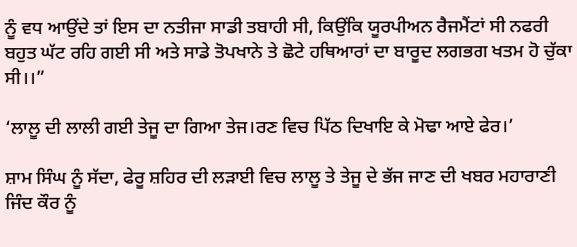ਨੂੰ ਵਧ ਆਉਂਦੇ ਤਾਂ ਇਸ ਦਾ ਨਤੀਜਾ ਸਾਡੀ ਤਬਾਹੀ ਸੀ, ਕਿਉਂਕਿ ਯੂਰਪੀਅਨ ਰੈਜਮੈਂਟਾਂ ਸੀ ਨਫਰੀ ਬਹੁਤ ਘੱਟ ਰਹਿ ਗਈ ਸੀ ਅਤੇ ਸਾਡੇ ਤੋਪਖਾਨੇ ਤੇ ਛੋਟੇ ਹਥਿਆਰਾਂ ਦਾ ਬਾਰੂਦ ਲਗਭਗ ਖਤਮ ਹੋ ਚੁੱਕਾ ਸੀ।।”

‘ਲਾਲੂ ਦੀ ਲਾਲੀ ਗਈ ਤੇਜੂ ਦਾ ਗਿਆ ਤੇਜ।ਰਣ ਵਿਚ ਪਿੱਠ ਦਿਖਾਇ ਕੇ ਮੋਢਾ ਆਏ ਫੇਰ।’

ਸ਼ਾਮ ਸਿੰਘ ਨੂੰ ਸੱਦਾ, ਫੇਰੂ ਸ਼ਹਿਰ ਦੀ ਲੜਾਈ ਵਿਚ ਲਾਲੂ ਤੇ ਤੇਜੂ ਦੇ ਭੱਜ ਜਾਣ ਦੀ ਖਬਰ ਮਹਾਰਾਣੀ ਜਿੰਦ ਕੌਰ ਨੂੰ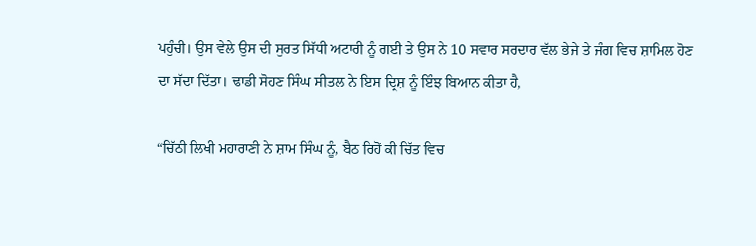ਪਹੁੰਚੀ। ਉਸ ਵੇਲੇ ਉਸ ਦੀ ਸੁਰਤ ਸਿੱਧੀ ਅਟਾਰੀ ਨੂੰ ਗਈ ਤੇ ਉਸ ਨੇ 10 ਸਵਾਰ ਸਰਦਾਰ ਵੱਲ ਭੇਜੇ ਤੇ ਜੰਗ ਵਿਚ ਸ਼ਾਮਿਲ ਹੋਣ ਦਾ ਸੱਦਾ ਦਿੱਤਾ। ਢਾਡੀ ਸੋਹਣ ਸਿੰਘ ਸੀਤਲ ਨੇ ਇਸ ਦ੍ਰਿਸ਼ ਨੂੰ ਇੰਝ ਬਿਆਨ ਕੀਤਾ ਹੈ,

“ਚਿੱਠੀ ਲਿਖੀ ਮਹਾਰਾਣੀ ਨੇ ਸ਼ਾਮ ਸਿੰਘ ਨੂੰ, ਬੈਠ ਰਿਹੋਂ ਕੀ ਚਿੱਤ ਵਿਚ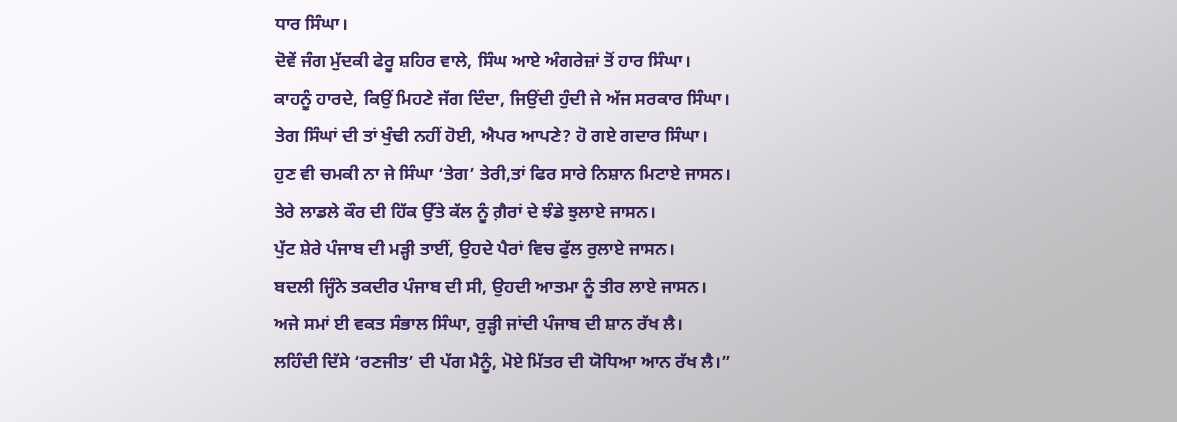ਧਾਰ ਸਿੰਘਾ।
ਦੋਵੇਂ ਜੰਗ ਮੁੱਦਕੀ ਫੇਰੂ ਸ਼ਹਿਰ ਵਾਲੇ, ਸਿੰਘ ਆਏ ਅੰਗਰੇਜ਼ਾਂ ਤੋਂ ਹਾਰ ਸਿੰਘਾ।
ਕਾਹਨੂੰ ਹਾਰਦੇ, ਕਿਉਂ ਮਿਹਣੇ ਜੱਗ ਦਿੰਦਾ, ਜਿਉਂਦੀ ਹੁੰਦੀ ਜੇ ਅੱਜ ਸਰਕਾਰ ਸਿੰਘਾ।
ਤੇਗ ਸਿੰਘਾਂ ਦੀ ਤਾਂ ਖੁੰਢੀ ਨਹੀਂ ਹੋਈ, ਐਪਰ ਆਪਣੇ? ਹੋ ਗਏ ਗਦਾਰ ਸਿੰਘਾ।
ਹੁਣ ਵੀ ਚਮਕੀ ਨਾ ਜੇ ਸਿੰਘਾ ‘ਤੇਗ’ ਤੇਰੀ,ਤਾਂ ਫਿਰ ਸਾਰੇ ਨਿਸ਼ਾਨ ਮਿਟਾਏ ਜਾਸਨ।
ਤੇਰੇ ਲਾਡਲੇ ਕੌਰ ਦੀ ਹਿੱਕ ਉੱਤੇ ਕੱਲ ਨੂੰ ਗ਼ੈਰਾਂ ਦੇ ਝੰਡੇ ਝੁਲਾਏ ਜਾਸਨ।
ਪੁੱਟ ਸ਼ੇਰੇ ਪੰਜਾਬ ਦੀ ਮੜ੍ਹੀ ਤਾਈਂ, ਉਹਦੇ ਪੈਰਾਂ ਵਿਚ ਫੁੱਲ ਰੁਲਾਏ ਜਾਸਨ।
ਬਦਲੀ ਜ੍ਹਿੰਨੇ ਤਕਦੀਰ ਪੰਜਾਬ ਦੀ ਸੀ, ਉਹਦੀ ਆਤਮਾ ਨੂੰ ਤੀਰ ਲਾਏ ਜਾਸਨ।
ਅਜੇ ਸਮਾਂ ਈ ਵਕਤ ਸੰਭਾਲ ਸਿੰਘਾ, ਰੁੜ੍ਹੀ ਜਾਂਦੀ ਪੰਜਾਬ ਦੀ ਸ਼ਾਨ ਰੱਖ ਲੈ।
ਲਹਿੰਦੀ ਦਿੱਸੇ ‘ਰਣਜੀਤ’ ਦੀ ਪੱਗ ਮੈਨੂੰ, ਮੋਏ ਮਿੱਤਰ ਦੀ ਯੋਧਿਆ ਆਨ ਰੱਖ ਲੈ।”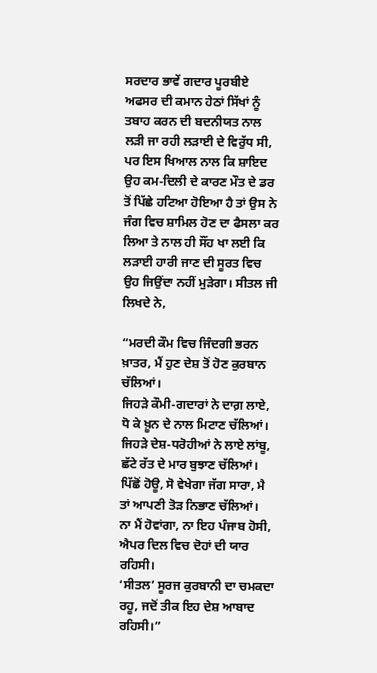ਸਰਦਾਰ ਭਾਵੇਂ ਗਦਾਰ ਪੂਰਬੀਏ ਅਫਸਰ ਦੀ ਕਮਾਨ ਹੇਠਾਂ ਸਿੱਖਾਂ ਨੂੰ ਤਬਾਹ ਕਰਨ ਦੀ ਬਦਨੀਯਤ ਨਾਲ ਲੜੀ ਜਾ ਰਹੀ ਲੜਾਈ ਦੇ ਵਿਰੁੱਧ ਸੀ, ਪਰ ਇਸ ਖਿਆਲ ਨਾਲ ਕਿ ਸ਼ਾਇਦ ਉਹ ਕਮ-ਦਿਲੀ ਦੇ ਕਾਰਣ ਮੌਤ ਦੇ ਡਰ ਤੋਂ ਪਿੱਛੇ ਹਟਿਆ ਹੋਇਆ ਹੈ ਤਾਂ ਉਸ ਨੇ ਜੰਗ ਵਿਚ ਸ਼ਾਮਿਲ ਹੋਣ ਦਾ ਫੈਸਲਾ ਕਰ ਲਿਆ ਤੇ ਨਾਲ ਹੀ ਸੌਂਹ ਖਾ ਲਈ ਕਿ ਲੜਾਈ ਹਾਰੀ ਜਾਣ ਦੀ ਸੂਰਤ ਵਿਚ ਉਹ ਜਿਉਂਦਾ ਨਹੀਂ ਮੁੜੇਗਾ। ਸੀਤਲ ਜੀ ਲਿਖਦੇ ਨੇ,

“ਮਰਦੀ ਕੌਮ ਵਿਚ ਜਿੰਦਗੀ ਭਰਨ ਖ਼ਾਤਰ, ਮੈਂ ਹੁਣ ਦੇਸ਼ ਤੋਂ ਹੋਣ ਕੁਰਬਾਨ ਚੱਲਿਆਂ।
ਜਿਹੜੇ ਕੌਮੀ-ਗਦਾਰਾਂ ਨੇ ਦਾਗ਼ ਲਾਏ, ਧੋ ਕੇ ਖ਼ੂਨ ਦੇ ਨਾਲ ਮਿਟਾਣ ਚੱਲਿਆਂ।
ਜਿਹੜੇ ਦੇਸ਼-ਧਰੋਹੀਆਂ ਨੇ ਲਾਏ ਲਾਂਬੂ, ਛੱਟੇ ਰੱਤ ਦੇ ਮਾਰ ਬੁਝਾਣ ਚੱਲਿਆਂ।
ਪਿੱਛੋਂ ਹੋਊ, ਸੋ ਵੇਖੇਗਾ ਜੱਗ ਸਾਰਾ, ਮੈ ਤਾਂ ਆਪਣੀ ਤੋੜ ਨਿਭਾਣ ਚੱਲਿਆਂ।
ਨਾ ਮੈਂ ਹੋਵਾਂਗਾ, ਨਾ ਇਹ ਪੰਜਾਬ ਹੋਸੀ, ਐਪਰ ਦਿਲ ਵਿਚ ਦੋਹਾਂ ਦੀ ਯਾਰ ਰਹਿਸੀ।
‘ਸੀਤਲ’ ਸੂਰਜ ਕੁਰਬਾਨੀ ਦਾ ਚਮਕਦਾ ਰਹੂ, ਜਦੋਂ ਤੀਕ ਇਹ ਦੇਸ਼ ਆਬਾਦ ਰਹਿਸੀ।”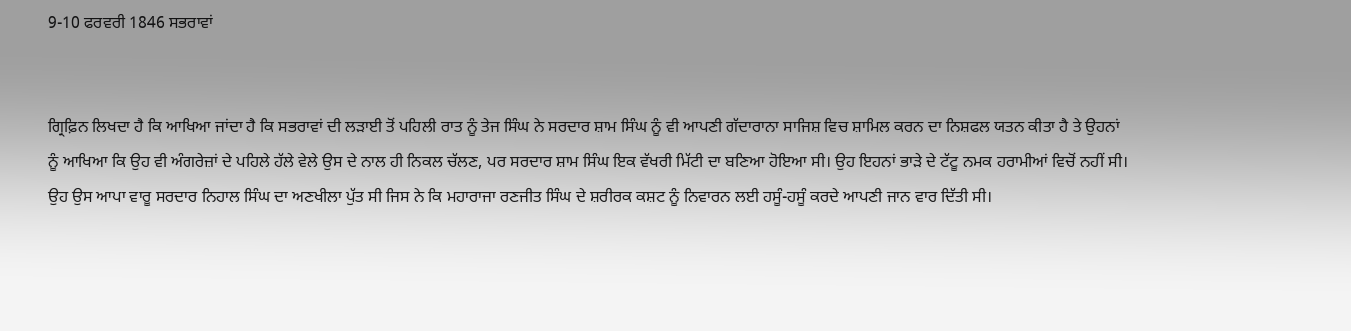9-10 ਫਰਵਰੀ 1846 ਸਭਰਾਵਾਂ


ਗ੍ਰਿਫ਼ਿਨ ਲਿਖਦਾ ਹੈ ਕਿ ਆਖਿਆ ਜਾਂਦਾ ਹੈ ਕਿ ਸਭਰਾਵਾਂ ਦੀ ਲੜਾਈ ਤੋਂ ਪਹਿਲੀ ਰਾਤ ਨੂੰ ਤੇਜ ਸਿੰਘ ਨੇ ਸਰਦਾਰ ਸ਼ਾਮ ਸਿੰਘ ਨੂੰ ਵੀ ਆਪਣੀ ਗੱਦਾਰਾਨਾ ਸਾਜਿਸ਼ ਵਿਚ ਸ਼ਾਮਿਲ ਕਰਨ ਦਾ ਨਿਸ਼ਫਲ ਯਤਨ ਕੀਤਾ ਹੈ ਤੇ ਉਹਨਾਂ ਨੂੰ ਆਖਿਆ ਕਿ ਉਹ ਵੀ ਅੰਗਰੇਜ਼ਾਂ ਦੇ ਪਹਿਲੇ ਹੱਲੇ ਵੇਲੇ ਉਸ ਦੇ ਨਾਲ ਹੀ ਨਿਕਲ ਚੱਲਣ, ਪਰ ਸਰਦਾਰ ਸ਼ਾਮ ਸਿੰਘ ਇਕ ਵੱਖਰੀ ਮਿੱਟੀ ਦਾ ਬਣਿਆ ਹੋਇਆ ਸੀ। ਉਹ ਇਹਨਾਂ ਭਾੜੇ ਦੇ ਟੱਟੂ ਨਮਕ ਹਰਾਮੀਆਂ ਵਿਚੋਂ ਨਹੀਂ ਸੀ। ਉਹ ਉਸ ਆਪਾ ਵਾਰੂ ਸਰਦਾਰ ਨਿਹਾਲ ਸਿੰਘ ਦਾ ਅਣਖੀਲਾ ਪੁੱਤ ਸੀ ਜਿਸ ਨੇ ਕਿ ਮਹਾਰਾਜਾ ਰਣਜੀਤ ਸਿੰਘ ਦੇ ਸ਼ਰੀਰਕ ਕਸ਼ਟ ਨੂੰ ਨਿਵਾਰਨ ਲਈ ਹਸੂੰ-ਹਸੂੰ ਕਰਦੇ ਆਪਣੀ ਜਾਨ ਵਾਰ ਦਿੱਤੀ ਸੀ।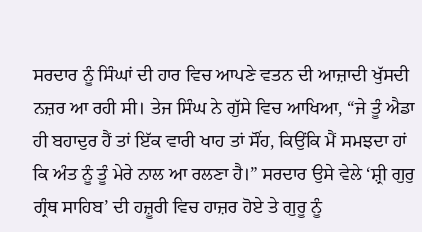ਸਰਦਾਰ ਨੂੰ ਸਿੰਘਾਂ ਦੀ ਹਾਰ ਵਿਚ ਆਪਣੇ ਵਤਨ ਦੀ ਆਜ਼ਾਦੀ ਖੁੱਸਦੀ ਨਜ਼ਰ ਆ ਰਹੀ ਸੀ। ਤੇਜ ਸਿੰਘ ਨੇ ਗੁੱਸੇ ਵਿਚ ਆਖਿਆ, “ਜੇ ਤੂੰ ਐਡਾ ਹੀ ਬਹਾਦੁਰ ਹੈਂ ਤਾਂ ਇੱਕ ਵਾਰੀ ਖਾਹ ਤਾਂ ਸੌਂਹ, ਕਿਉਂਕਿ ਮੈਂ ਸਮਝਦਾ ਹਾਂ ਕਿ ਅੰਤ ਨੂੰ ਤੂੰ ਮੇਰੇ ਨਾਲ ਆ ਰਲਣਾ ਹੈ।” ਸਰਦਾਰ ਉਸੇ ਵੇਲੇ ‘ਸ਼੍ਰੀ ਗੁਰੁ ਗ੍ਰੰਥ ਸਾਹਿਬ’ ਦੀ ਹਜ਼ੂਰੀ ਵਿਚ ਹਾਜ਼ਰ ਹੋਏ ਤੇ ਗੁਰੂ ਨੂੰ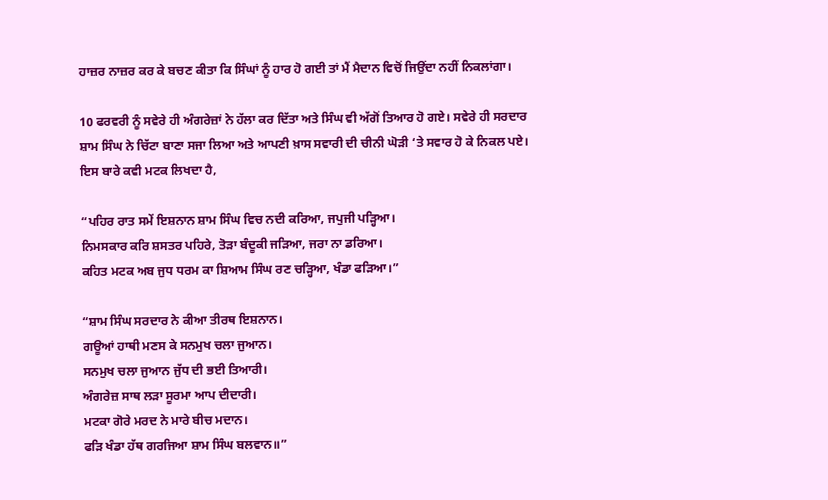ਹਾਜ਼ਰ ਨਾਜ਼ਰ ਕਰ ਕੇ ਬਚਣ ਕੀਤਾ ਕਿ ਸਿੰਘਾਂ ਨੂੰ ਹਾਰ ਹੋ ਗਈ ਤਾਂ ਮੈਂ ਮੈਦਾਨ ਵਿਚੋਂ ਜਿਉਂਦਾ ਨਹੀਂ ਨਿਕਲਾਂਗਾ।

10 ਫਰਵਰੀ ਨੂੰ ਸਵੇਰੇ ਹੀ ਅੰਗਰੇਜ਼ਾਂ ਨੇ ਹੱਲਾ ਕਰ ਦਿੱਤਾ ਅਤੇ ਸਿੰਘ ਵੀ ਅੱਗੋਂ ਤਿਆਰ ਹੋ ਗਏ। ਸਵੇਰੇ ਹੀ ਸਰਦਾਰ ਸ਼ਾਮ ਸਿੰਘ ਨੇ ਚਿੱਟਾ ਬਾਣਾ ਸਜਾ ਲਿਆ ਅਤੇ ਆਪਣੀ ਖ਼ਾਸ ਸਵਾਰੀ ਦੀ ਚੀਨੀ ਘੋੜੀ ‘ਤੇ ਸਵਾਰ ਹੋ ਕੇ ਨਿਕਲ ਪਏ। ਇਸ ਬਾਰੇ ਕਵੀ ਮਟਕ ਲਿਖਦਾ ਹੈ,

“ਪਹਿਰ ਰਾਤ ਸਮੇਂ ਇਸ਼ਨਾਨ ਸ਼ਾਮ ਸਿੰਘ ਵਿਚ ਨਦੀ ਕਰਿਆ, ਜਪੁਜੀ ਪੜ੍ਹਿਆ।
ਨਿਮਸਕਾਰ ਕਰਿ ਸ਼ਸਤਰ ਪਹਿਰੇ, ਤੋੜਾ ਬੰਦੂਕੀ ਜੜਿਆ, ਜਰਾ ਨਾ ਡਰਿਆ।
ਕਹਿਤ ਮਟਕ ਅਬ ਜੁਧ ਧਰਮ ਕਾ ਸ਼ਿਆਮ ਸਿੰਘ ਰਣ ਚੜ੍ਹਿਆ, ਖੰਡਾ ਫੜਿਆ।”

“ਸ਼ਾਮ ਸਿੰਘ ਸਰਦਾਰ ਨੇ ਕੀਆ ਤੀਰਥ ਇਸ਼ਨਾਨ।
ਗਊਆਂ ਹਾਥੀ ਮਣਸ ਕੇ ਸਨਮੁਖ ਚਲਾ ਜੁਆਨ।
ਸਨਮੁਖ ਚਲਾ ਜੁਆਨ ਜੁੱਧ ਦੀ ਭਈ ਤਿਆਰੀ।
ਅੰਗਰੇਜ਼ ਸਾਥ ਲੜਾ ਸੂਰਮਾ ਆਪ ਦੀਦਾਰੀ।
ਮਟਕਾ ਗੋਰੇ ਮਰਦ ਨੇ ਮਾਰੇ ਬੀਚ ਮਦਾਨ।
ਫੜਿ ਖੰਡਾ ਹੱਥ ਗਰਜਿਆ ਸ਼ਾਮ ਸਿੰਘ ਬਲਵਾਨ॥”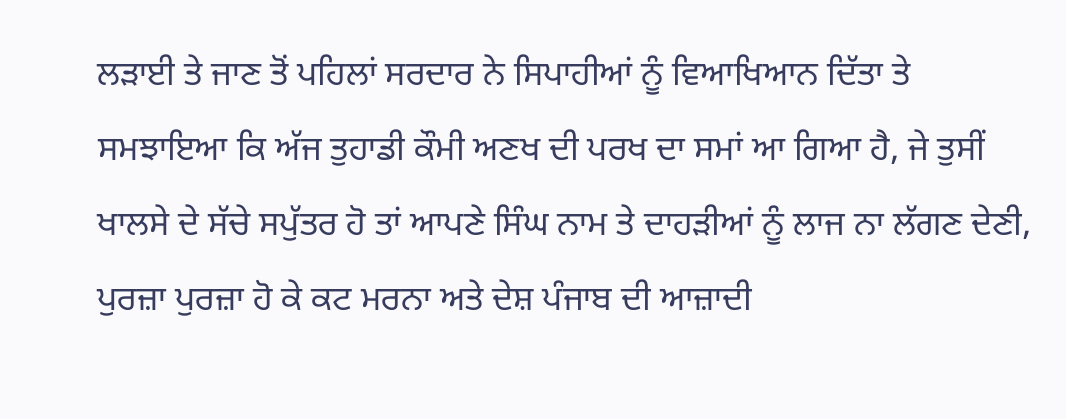ਲੜਾਈ ਤੇ ਜਾਣ ਤੋਂ ਪਹਿਲਾਂ ਸਰਦਾਰ ਨੇ ਸਿਪਾਹੀਆਂ ਨੂੰ ਵਿਆਖਿਆਨ ਦਿੱਤਾ ਤੇ ਸਮਝਾਇਆ ਕਿ ਅੱਜ ਤੁਹਾਡੀ ਕੌਮੀ ਅਣਖ ਦੀ ਪਰਖ ਦਾ ਸਮਾਂ ਆ ਗਿਆ ਹੈ, ਜੇ ਤੁਸੀਂ ਖਾਲਸੇ ਦੇ ਸੱਚੇ ਸਪੁੱਤਰ ਹੋ ਤਾਂ ਆਪਣੇ ਸਿੰਘ ਨਾਮ ਤੇ ਦਾਹੜੀਆਂ ਨੂੰ ਲਾਜ ਨਾ ਲੱਗਣ ਦੇਣੀ, ਪੁਰਜ਼ਾ ਪੁਰਜ਼ਾ ਹੋ ਕੇ ਕਟ ਮਰਨਾ ਅਤੇ ਦੇਸ਼ ਪੰਜਾਬ ਦੀ ਆਜ਼ਾਦੀ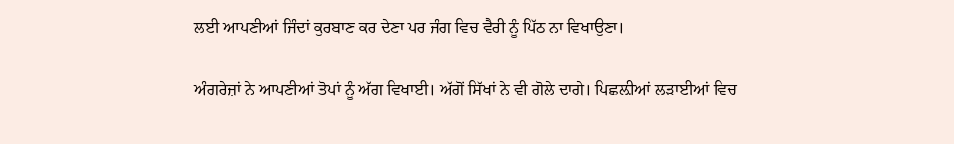ਲਈ ਆਪਣੀਆਂ ਜਿੰਦਾਂ ਕੁਰਬਾਣ ਕਰ ਦੇਣਾ ਪਰ ਜੰਗ ਵਿਚ ਵੈਰੀ ਨੂੰ ਪਿੱਠ ਨਾ ਵਿਖਾਉਣਾ।

ਅੰਗਰੇਜ਼ਾਂ ਨੇ ਆਪਣੀਆਂ ਤੋਪਾਂ ਨੂੰ ਅੱਗ ਵਿਖਾਈ। ਅੱਗੋਂ ਸਿੱਖਾਂ ਨੇ ਵੀ ਗੋਲੇ ਦਾਗੇ। ਪਿਛਲ਼ੀਆਂ ਲੜਾਈਆਂ ਵਿਚ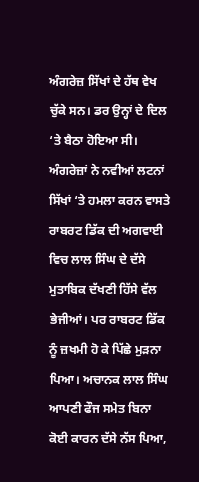ਅੰਗਰੇਜ਼ ਸਿੱਖਾਂ ਦੇ ਹੱਥ ਵੇਖ ਚੁੱਕੇ ਸਨ। ਡਰ ਉਨ੍ਹਾਂ ਦੇ ਦਿਲ ‘ਤੇ ਬੈਠਾ ਹੋਇਆ ਸੀ। ਅੰਗਰੇਜ਼ਾਂ ਨੇ ਨਵੀਆਂ ਲਟਨਾਂ ਸਿੱਖਾਂ ‘ਤੇ ਹਮਲਾ ਕਰਨ ਵਾਸਤੇ ਰਾਬਰਟ ਡਿੱਕ ਦੀ ਅਗਵਾਈ ਵਿਚ ਲਾਲ ਸਿੰਘ ਦੇ ਦੱਸੇ ਮੁਤਾਬਿਕ ਦੱਖਣੀ ਹਿੱਸੇ ਵੱਲ ਭੇਜੀਆਂ। ਪਰ ਰਾਬਰਟ ਡਿੱਕ ਨੂੰ ਜ਼ਖਮੀ ਹੋ ਕੇ ਪਿੱਛੇ ਮੁੜਨਾ ਪਿਆ। ਅਚਾਨਕ ਲਾਲ ਸਿੰਘ ਆਪਣੀ ਫੌਜ ਸਮੇਤ ਬਿਨਾ ਕੋਈ ਕਾਰਨ ਦੱਸੇ ਨੱਸ ਪਿਆ,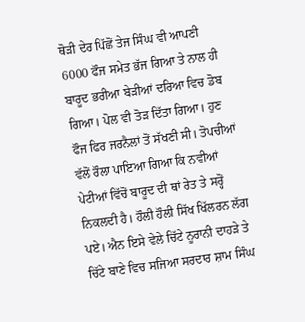ਥੋੜੀ ਦੇਰ ਪਿੱਛੋਂ ਤੇਜ ਸਿੰਘ ਵੀ ਆਪਣੀ 6000 ਫੌਜ ਸਮੇਤ ਭੱਜ ਗਿਆ ਤੇ ਨਾਲ ਹੀ ਬਾਰੂਦ ਭਰੀਆ ਬੇੜੀਆਂ ਦਰਿਆ ਵਿਚ ਡੋਬ ਗਿਆ। ਪੋਲ ਵੀ ਤੋੜ ਦਿੱਤਾ ਗਿਆ। ਹੁਣ ਫੌਜ ਫਿਰ ਜਰਨੈਲਾਂ ਤੋਂ ਸੱਖਣੀ ਸੀ। ਤੋਪਚੀਆਂ ਵੱਲੋਂ ਰੌਲਾ ਪਾਇਆ ਗਿਆ ਕਿ ਨਵੀਆਂ ਪੇਟੀਆਂ ਵਿੱਚੋਂ ਬਾਰੂਦ ਦੀ ਥਾਂ ਰੇਤ ਤੇ ਸਰ੍ਹੋਂ ਨਿਕਲਦੀ ਹੈ। ਹੌਲੀ ਹੌਲੀ ਸਿੱਖ ਖਿੱਲਰਨ ਲੱਗ ਪਏ। ਐਨ ਇਸੇ ਵੇਲੇ ਚਿੱਟੇ ਨੂਰਾਨੀ ਦਾਹੜੇ ਤੇ ਚਿੱਟੇ ਬਾਣੇ ਵਿਚ ਸਜਿਆ ਸਰਦਾਰ ਸ਼ਾਮ ਸਿੰਘ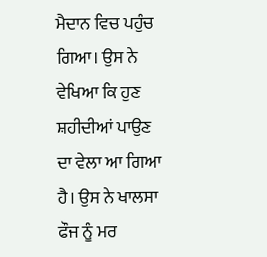ਮੈਦਾਨ ਵਿਚ ਪਹੁੰਚ ਗਿਆ। ਉਸ ਨੇ ਵੇਖਿਆ ਕਿ ਹੁਣ ਸ਼ਹੀਦੀਆਂ ਪਾਉਣ ਦਾ ਵੇਲਾ ਆ ਗਿਆ ਹੈ। ਉਸ ਨੇ ਖਾਲਸਾ ਫੌਜ ਨੂੰ ਮਰ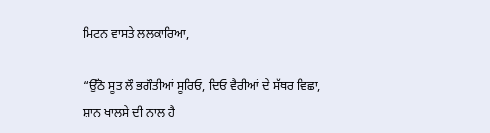ਮਿਟਨ ਵਾਸਤੇ ਲਲਕਾਰਿਆ,

“ਉੱਠੋ ਸੂਤ ਲੌ ਭਗੌਤੀਆਂ ਸੂਰਿਓ, ਦਿਓ ਵੈਰੀਆਂ ਦੇ ਸੱਥਰ ਵਿਛਾ,
ਸ਼ਾਨ ਖਾਲਸੇ ਦੀ ਨਾਲ ਹੈ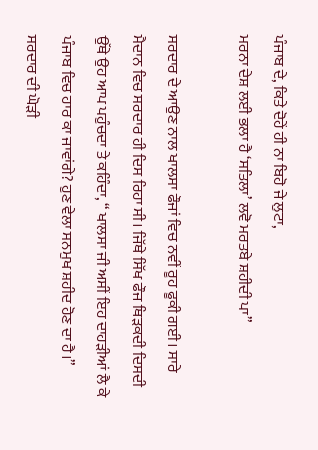ਪੰਜਾਬ ਦੇ, ਕਿਤੇ ਦੋਹੇਂ ਹੀ ਨਾ ਬਿਹੋ ਜੇ ਲੁਟਾ,
ਮਰਨਾ ਦੇਸ਼ ਲਈ ਭਲਾ ਹੈ ‘ਸਤਿਲਾ’ ਲਵੋ ਮਰਤਬੇ ਸ਼ਹੀਦੀ ਪਾ”

ਸਰਦਾਰ ਦੇ ਆਉਣ ਨਾਲ ਖਾਲਸਾ ਫੌਜਾਂ ਵਿਚ ਨਵੀਂ ਰੂਹ ਫੂਕੀ ਗਈ। ਸਾਰੇ ਮੈਦਾਨ ਵਿਚ ਸਰਦਾਰ ਹੀ ਦਿਸ ਰਿਹਾ ਸੀ। ਜਿੱਥੇ ਸਿੱਖ ਫੌਜ ਥਿੜਕਦੀ ਦਿਸਦੀ ਉੱਥੇ ਉਹ ਆਪ ਪਹੁੰਚਦਾ ਤੇ ਕਹਿੰਦਾ, “ ਖਾਲਸਾ ਜੀ ਅਸੀਂ ਇਹ ਦਾਹੜੀਆਂ ਲੈ ਕੇ ਪੰਜਾਬ ਵਿਚ ਹਾਰ ਕਾ ਜਾਵਾਂਗੇ? ਹੁਣ ਵੇਲਾ ਸਨਮੁਖ ਸ਼ਹੀਦ ਹੋਣ ਦਾ ਹੈ।” ਸਰਦਾਰ ਦੀ ਘੋੜੀ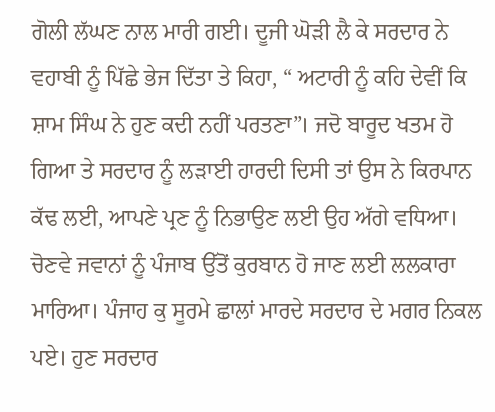ਗੋਲੀ ਲੱਘਣ ਨਾਲ ਮਾਰੀ ਗਈ। ਦੂਜੀ ਘੋੜੀ ਲੈ ਕੇ ਸਰਦਾਰ ਨੇ ਵਹਾਬੀ ਨੂੰ ਪਿੱਛੇ ਭੇਜ ਦਿੱਤਾ ਤੇ ਕਿਹਾ, “ ਅਟਾਰੀ ਨੂੰ ਕਹਿ ਦੇਵੀਂ ਕਿ ਸ਼ਾਮ ਸਿੰਘ ਨੇ ਹੁਣ ਕਦੀ ਨਹੀਂ ਪਰਤਣਾ”। ਜਦੋ ਬਾਰੂਦ ਖਤਮ ਹੋ ਗਿਆ ਤੇ ਸਰਦਾਰ ਨੂੰ ਲੜਾਈ ਹਾਰਦੀ ਦਿਸੀ ਤਾਂ ਉਸ ਨੇ ਕਿਰਪਾਨ ਕੱਢ ਲਈ, ਆਪਣੇ ਪ੍ਰਣ ਨੂੰ ਨਿਭਾਉਣ ਲਈ ਉਹ ਅੱਗੇ ਵਧਿਆ। ਚੋਣਵੇ ਜਵਾਨਾਂ ਨੂੰ ਪੰਜਾਬ ਉੱਤੋਂ ਕੁਰਬਾਨ ਹੋ ਜਾਣ ਲਈ ਲਲਕਾਰਾ ਮਾਰਿਆ। ਪੰਜਾਹ ਕੁ ਸੂਰਮੇ ਛਾਲਾਂ ਮਾਰਦੇ ਸਰਦਾਰ ਦੇ ਮਗਰ ਨਿਕਲ ਪਏ। ਹੁਣ ਸਰਦਾਰ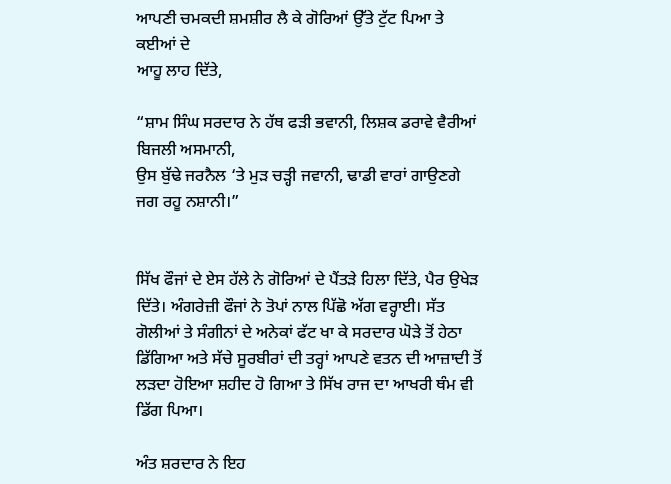ਆਪਣੀ ਚਮਕਦੀ ਸ਼ਮਸ਼ੀਰ ਲੈ ਕੇ ਗੋਰਿਆਂ ਉੱਤੇ ਟੁੱਟ ਪਿਆ ਤੇ ਕਈਆਂ ਦੇ
ਆਹੂ ਲਾਹ ਦਿੱਤੇ,

“ਸ਼ਾਮ ਸਿੰਘ ਸਰਦਾਰ ਨੇ ਹੱਥ ਫੜੀ ਭਵਾਨੀ, ਲਿਸ਼ਕ ਡਰਾਵੇ ਵੈਰੀਆਂ ਬਿਜਲੀ ਅਸਮਾਨੀ,
ਉਸ ਬੁੱਢੇ ਜਰਨੈਲ ‘ਤੇ ਮੁੜ ਚੜ੍ਹੀ ਜਵਾਨੀ, ਢਾਡੀ ਵਾਰਾਂ ਗਾਉਣਗੇ ਜਗ ਰਹੂ ਨਸ਼ਾਨੀ।”


ਸਿੱਖ ਫੌਜਾਂ ਦੇ ਏਸ ਹੱਲੇ ਨੇ ਗੋਰਿਆਂ ਦੇ ਪੈਂਤੜੇ ਹਿਲਾ ਦਿੱਤੇ, ਪੈਰ ਉਖੇੜ ਦਿੱਤੇ। ਅੰਗਰੇਜ਼ੀ ਫੌਜਾਂ ਨੇ ਤੋਪਾਂ ਨਾਲ ਪਿੱਛੋ ਅੱਗ ਵਰ੍ਹਾਈ। ਸੱਤ ਗੋਲੀਆਂ ਤੇ ਸੰਗੀਨਾਂ ਦੇ ਅਨੇਕਾਂ ਫੱਟ ਖਾ ਕੇ ਸਰਦਾਰ ਘੋੜੇ ਤੋਂ ਹੇਠਾ ਡਿੱਗਿਆ ਅਤੇ ਸੱਚੇ ਸੂਰਬੀਰਾਂ ਦੀ ਤਰ੍ਹਾਂ ਆਪਣੇ ਵਤਨ ਦੀ ਆਜ਼ਾਦੀ ਤੋਂ ਲੜਦਾ ਹੋਇਆ ਸ਼ਹੀਦ ਹੋ ਗਿਆ ਤੇ ਸਿੱਖ ਰਾਜ ਦਾ ਆਖਰੀ ਥੰਮ ਵੀ ਡਿੱਗ ਪਿਆ।

ਅੰਤ ਸ਼ਰਦਾਰ ਨੇ ਇਹ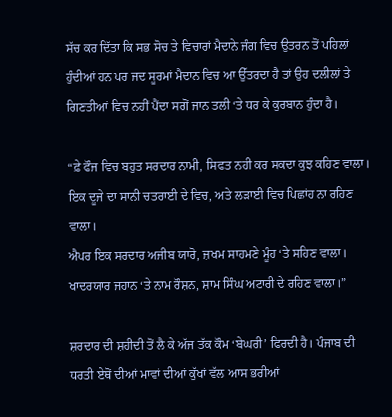ਸੱਚ ਕਰ ਦਿੱਤਾ ਕਿ ਸਭ ਸੋਚ ਤੇ ਵਿਚਾਰਾਂ ਮੈਦਾਨੇ ਜੰਗ ਵਿਚ ਉਤਰਨ ਤੋਂ ਪਹਿਲਾਂ ਹੁੰਦੀਆਂ ਹਨ ਪਰ ਜਦ ਸੂਰਮਾਂ ਮੈਦਾਨ ਵਿਚ ਆ ਉੱਤਰਦਾ ਹੈ ਤਾਂ ਉਹ ਦਲੀਲਾਂ ਤੇ ਗਿਣਤੀਆਂ ਵਿਚ ਨਹੀਂ ਪੈਂਦਾ ਸਗੋਂ ਜਾਨ ਤਲੀ ‘ਤੇ ਧਰ ਕੇ ਕੁਰਬਾਨ ਹੁੰਦਾ ਹੈ।

“ਫ਼ੇ ਫੌਜ ਵਿਚ ਬਹੁਤ ਸਰਦਾਰ ਨਾਮੀ, ਸਿਫਤ ਨਹੀ ਕਰ ਸਕਦਾ ਕੁਝ ਕਹਿਣ ਵਾਲਾ।
ਇਕ ਦੂਜੇ ਦਾ ਸਾਨੀ ਚਤਰਾਈ ਦੇ ਵਿਚ, ਅਤੇ ਲੜਾਈ ਵਿਚ ਪਿਛਾਂਹ ਨਾ ਰਹਿਣ ਵਾਲਾ।
ਐਪਰ ਇਕ ਸਰਦਾਰ ਅਜੀਬ ਯਾਰੋ, ਜ਼ਖਮ ਸਾਹਮਣੇ ਮੂੰਹ ‘ਤੇ ਸਹਿਣ ਵਾਲਾ।
ਖਾਦਰਯਾਰ ਜਹਾਨ ‘ਤੇ ਨਾਮ ਰੌਸ਼ਨ, ਸ਼ਾਮ ਸਿੰਘ ਅਟਾਰੀ ਦੇ ਰਹਿਣ ਵਾਲਾ।”

ਸ਼ਰਦਾਰ ਦੀ ਸ਼ਹੀਦੀ ਤੋਂ ਲੈ ਕੇ ਅੱਜ ਤੱਕ ਕੌਮ ‘ਬੇਘਰੀ’ ਫਿਰਦੀ ਹੈ। ਪੰਜਾਬ ਦੀ ਧਰਤੀ ਏਥੋਂ ਦੀਆਂ ਮਾਵਾਂ ਦੀਆਂ ਕੁੱਖਾਂ ਵੱਲ ਆਸ ਭਰੀਆਂ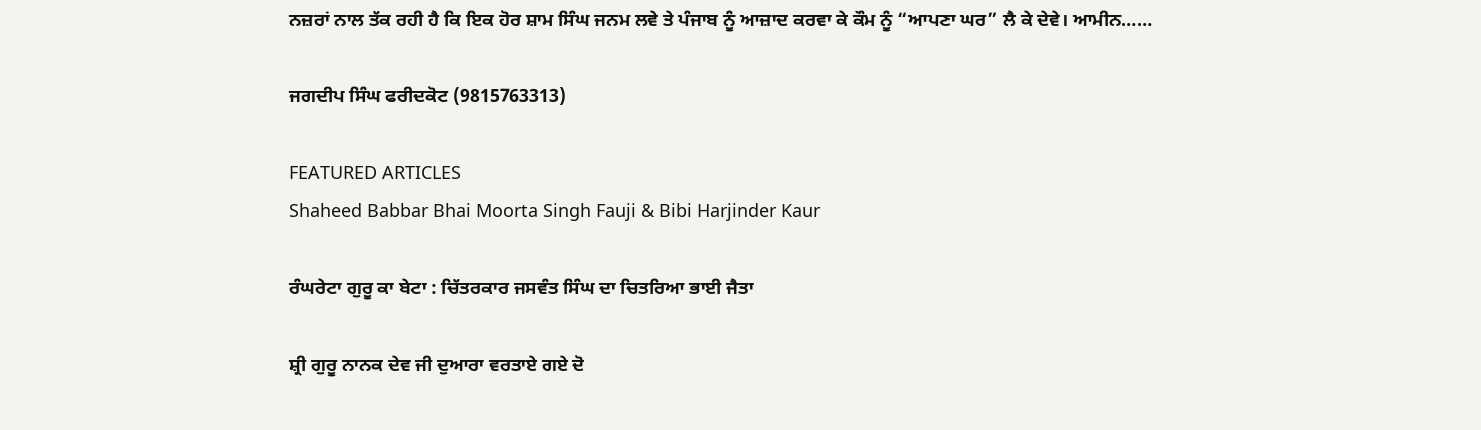ਨਜ਼ਰਾਂ ਨਾਲ ਤੱਕ ਰਹੀ ਹੈ ਕਿ ਇਕ ਹੋਰ ਸ਼ਾਮ ਸਿੰਘ ਜਨਮ ਲਵੇ ਤੇ ਪੰਜਾਬ ਨੂੰ ਆਜ਼ਾਦ ਕਰਵਾ ਕੇ ਕੌਮ ਨੂੰ “ਆਪਣਾ ਘਰ” ਲੈ ਕੇ ਦੇਵੇ। ਆਮੀਨ……

ਜਗਦੀਪ ਸਿੰਘ ਫਰੀਦਕੋਟ (9815763313)

FEATURED ARTICLES
Shaheed Babbar Bhai Moorta Singh Fauji & Bibi Harjinder Kaur

ਰੰਘਰੇਟਾ ਗੁਰੂ ਕਾ ਬੇਟਾ : ਚਿੱਤਰਕਾਰ ਜਸਵੰਤ ਸਿੰਘ ਦਾ ਚਿਤਰਿਆ ਭਾਈ ਜੈਤਾ

ਸ਼੍ਰੀ ਗੁਰੂ ਨਾਨਕ ਦੇਵ ਜੀ ਦੁਆਰਾ ਵਰਤਾਏ ਗਏ ਦੋ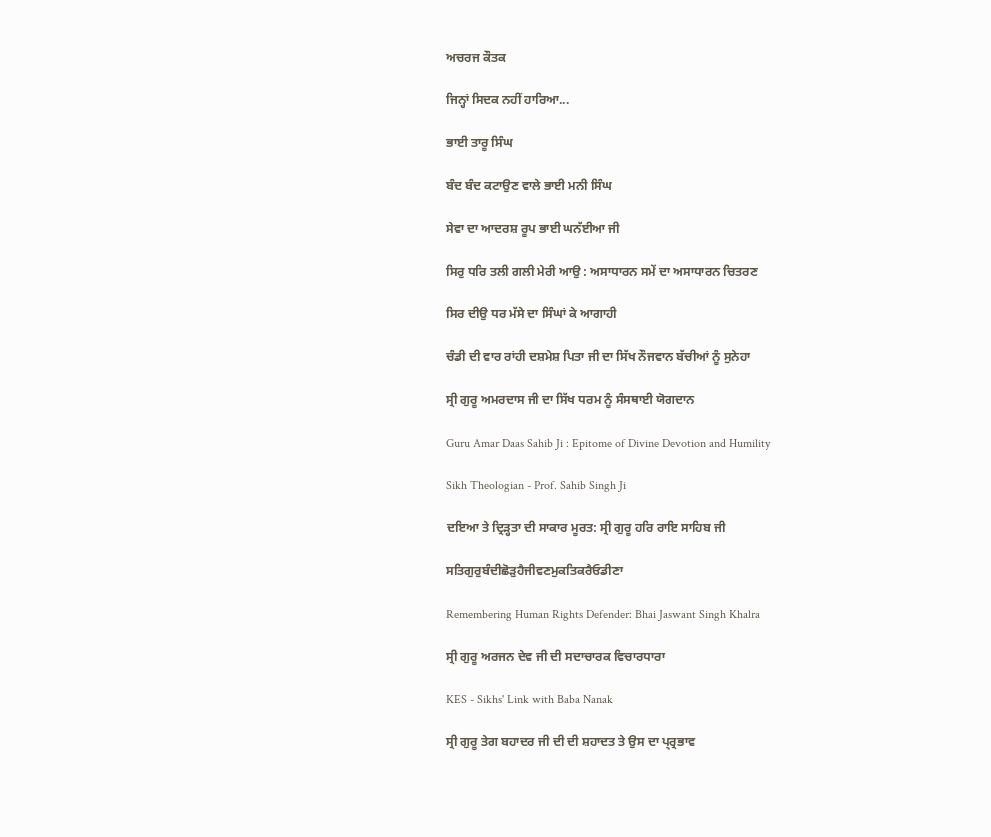ਅਚਰਜ ਕੌਤਕ

ਜਿਨ੍ਹਾਂ ਸਿਦਕ ਨਹੀਂ ਹਾਰਿਆ...

ਭਾਈ ਤਾਰੂ ਸਿੰਘ

ਬੰਦ ਬੰਦ ਕਟਾਉਣ ਵਾਲੇ ਭਾਈ ਮਨੀ ਸਿੰਘ

ਸੇਵਾ ਦਾ ਆਦਰਸ਼ ਰੂਪ ਭਾਈ ਘਨੱਈਆ ਜੀ

ਸਿਰੁ ਧਰਿ ਤਲੀ ਗਲੀ ਮੇਰੀ ਆਉ : ਅਸਾਧਾਰਨ ਸਮੇਂ ਦਾ ਅਸਾਧਾਰਨ ਚਿਤਰਣ

ਸਿਰ ਦੀਉ ਧਰ ਮੱਸੇ ਦਾ ਸਿੰਘਾਂ ਕੇ ਆਗਾਹੀ

ਚੰਡੀ ਦੀ ਵਾਰ ਰਾਂਹੀ ਦਸ਼ਮੇਸ਼ ਪਿਤਾ ਜੀ ਦਾ ਸਿੱਖ ਨੌਜਵਾਨ ਬੱਚੀਆਂ ਨੂੰ ਸੁਨੇਹਾ

ਸ੍ਰੀ ਗੁਰੂ ਅਮਰਦਾਸ ਜੀ ਦਾ ਸਿੱਖ ਧਰਮ ਨੂੰ ਸੰਸਥਾਈ ਯੋਗਦਾਨ

Guru Amar Daas Sahib Ji : Epitome of Divine Devotion and Humility

Sikh Theologian - Prof. Sahib Singh Ji

ਦਇਆ ਤੇ ਦ੍ਰਿੜ੍ਹਤਾ ਦੀ ਸਾਕਾਰ ਮੂਰਤ: ਸ੍ਰੀ ਗੁਰੂ ਹਰਿ ਰਾਇ ਸਾਹਿਬ ਜੀ

ਸਤਿਗੁਰੁਬੰਦੀਛੋੜੁਹੈਜੀਵਣਮੁਕਤਿਕਰੈਓਡੀਣਾ

Remembering Human Rights Defender: Bhai Jaswant Singh Khalra

ਸ੍ਰੀ ਗੁਰੂ ਅਰਜਨ ਦੇਵ ਜੀ ਦੀ ਸਦਾਚਾਰਕ ਵਿਚਾਰਧਾਰਾ

KES - Sikhs' Link with Baba Nanak

ਸ੍ਰੀ ਗੁਰੂ ਤੇਗ ਬਹਾਦਰ ਜੀ ਦੀ ਦੀ ਸ਼ਹਾਦਤ ਤੇ ਉਸ ਦਾ ਪ੍ਰ੍ਰਭਾਵ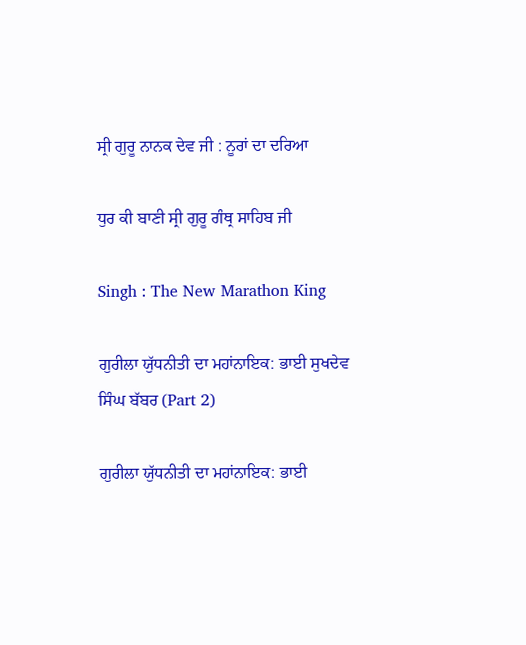ਸ੍ਰੀ ਗੁਰੂ ਨਾਨਕ ਦੇਵ ਜੀ : ਨੂਰਾਂ ਦਾ ਦਰਿਆ

ਧੁਰ ਕੀ ਬਾਣੀ ਸ੍ਰੀ ਗੁਰੂ ਗੰਥ੍ਰ ਸਾਹਿਬ ਜੀ

Singh : The New Marathon King

ਗੁਰੀਲਾ ਯੁੱਧਨੀਤੀ ਦਾ ਮਹਾਂਨਾਇਕ: ਭਾਈ ਸੁਖਦੇਵ ਸਿੰਘ ਬੱਬਰ (Part 2)

ਗੁਰੀਲਾ ਯੁੱਧਨੀਤੀ ਦਾ ਮਹਾਂਨਾਇਕ: ਭਾਈ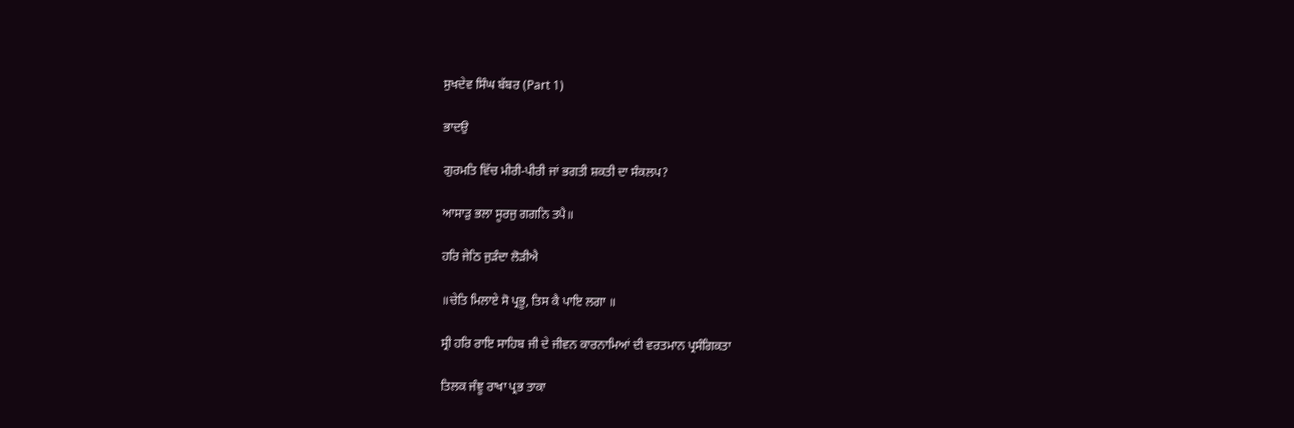ਸੁਖਦੇਵ ਸਿੰਘ ਬੱਬਰ (Part 1)

ਭਾਦਉ

ਗੁਰਮਤਿ ਵਿੱਚ ਮੀਰੀ-ਪੀਰੀ ਜਾਂ ਭਗਤੀ ਸ਼ਕਤੀ ਦਾ ਸੰਕਲਪ?

ਆਸਾੜੁ ਭਲਾ ਸੂਰਜੁ ਗਗਨਿ ਤਪੈ॥

ਹਰਿ ਜੇਠਿ ਜੁੜੰਦਾ ਲੋੜੀਐ

॥ਚੇਤਿ ਮਿਲਾਏ ਸੋ ਪ੍ਰਭੂ, ਤਿਸ ਕੈ ਪਾਇ ਲਗਾ ॥

ਸ੍ਰੀ ਹਰਿ ਰਾਇ ਸਾਹਿਬ ਜੀ ਦੇ ਜੀਵਨ ਕਾਰਨਾਮਿਆਂ ਦੀ ਵਰਤਮਾਨ ਪ੍ਰਸੰਗਿਕਤਾ

ਤਿਲਕ ਜੰਞੂ ਰਾਖਾ ਪ੍ਰਭ ਤਾਕਾ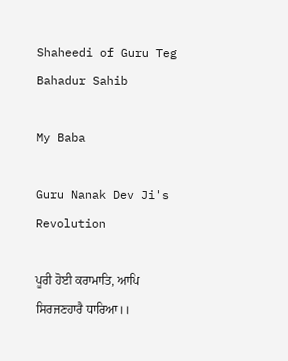Shaheedi of Guru Teg Bahadur Sahib

My Baba

Guru Nanak Dev Ji's Revolution

ਪੂਰੀ ਹੋਈ ਕਰਾਮਾਤਿ, ਆਪਿ ਸਿਰਜਣਹਾਰੈ ਧਾਰਿਆ।।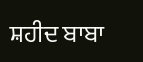ਸ਼ਹੀਦ ਬਾਬਾ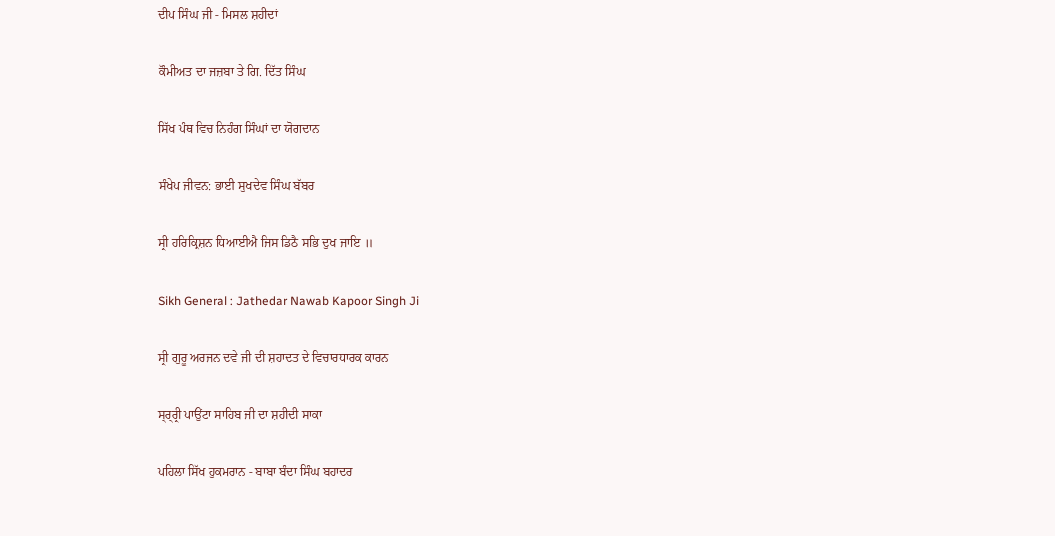ਦੀਪ ਸਿੰਘ ਜੀ - ਮਿਸਲ ਸ਼ਹੀਦਾਂ

ਕੌਮੀਅਤ ਦਾ ਜਜ਼ਬਾ ਤੇ ਗਿ. ਦਿੱਤ ਸਿੰਘ

ਸਿੱਖ ਪੰਥ ਵਿਚ ਨਿਹੰਗ ਸਿੰਘਾਂ ਦਾ ਯੋਗਦਾਨ

ਸੰਖੇਪ ਜੀਵਨ: ਭਾਈ ਸੁਖਦੇਵ ਸਿੰਘ ਬੱਬਰ

ਸ੍ਰੀ ਹਰਿਕ੍ਰਿਸ਼ਨ ਧਿਆਈਐ ਜਿਸ ਡਿਠੈ ਸਭਿ ਦੁਖ ਜਾਇ ॥

Sikh General : Jathedar Nawab Kapoor Singh Ji

ਸ੍ਰੀ ਗੁਰੂ ਅਰਜਨ ਦਵੇ ਜੀ ਦੀ ਸ਼ਹਾਦਤ ਦੇ ਵਿਚਾਰਧਾਰਕ ਕਾਰਨ

ਸ੍ਰ੍ਰ੍ਰੀ ਪਾਉਂਟਾ ਸਾਹਿਬ ਜੀ ਦਾ ਸ਼ਹੀਦੀ ਸਾਕਾ

ਪਹਿਲਾ ਸਿੱਖ ਹੁਕਮਰਾਨ - ਬਾਬਾ ਬੰਦਾ ਸਿੰਘ ਬਹਾਦਰ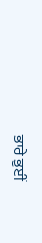ਭਾਰੇ ਭੁਈਂ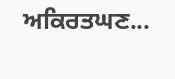ਅਕਿਰਤਘਣ...